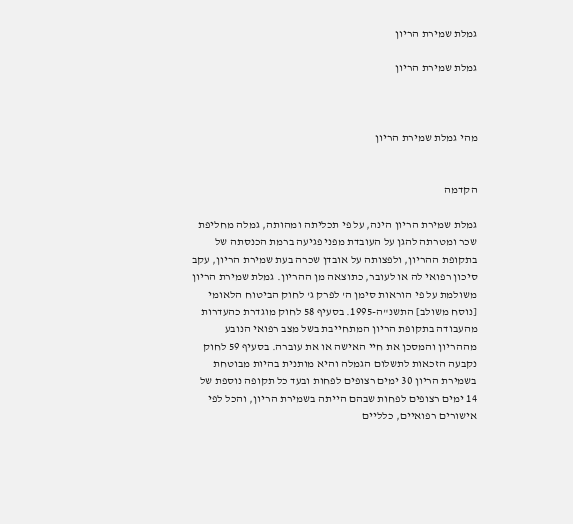גמלת שמירת הריון

גמלת שמירת הריון



מהי גמלת שמירת הריון


הקדמה

גמלת שמירת הריון הינה, על פי תכליתה ומהותה, גמלה מחליפת שכר ומטרתה להגן על העובדת מפני פגיעה ברמת הכנסתה של בתקופת ההריון, ולפצותה על אובדן שכרה בעת שמירת הריון, עקב סיכון רפואי לה או לעובר, כתוצאה מן ההריון. גמלת שמירת הריון משולמת על פי הוראות סימן ה' לפרק ג' לחוק הביטוח הלאומי [נוסח משולב] התשנ"ה-1995. בסעיף 58 לחוק מוגדרת כהעדרות מהעבודה בתקופת הריון המתחייבת בשל מצב רפואי הנובע מההריון והמסכן את חיי האישה או את עוברה. בסעיף 59 לחוק נקבעה הזכאות לתשלום הגמלה והיא מותנית בהיות מבוטחת בשמירת הריון 30 ימים רצופים לפחות ובעד כל תקופה נוספת של 14 ימים רצופים לפחות שבהם הייתה בשמירת הריון, והכל לפי אישורים רפואיים, כלליים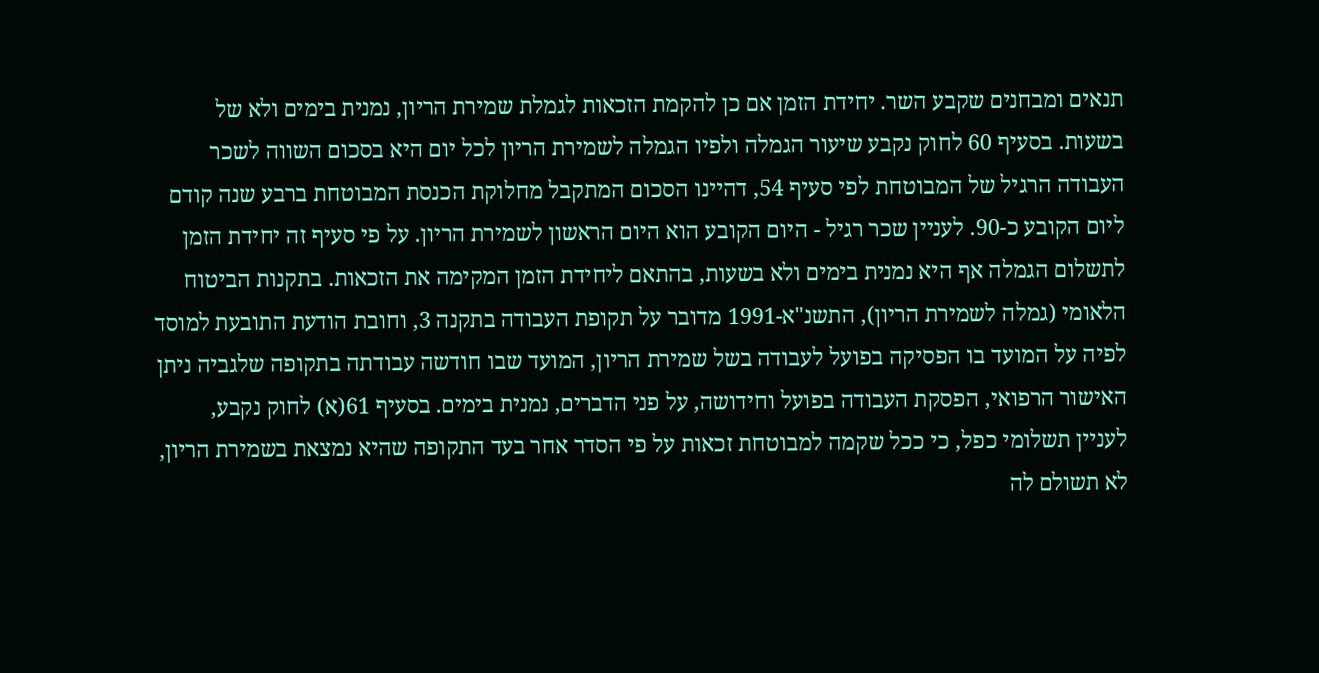תנאים ומבחנים שקבע השר. יחידת הזמן אם כן להקמת הזכאות לגמלת שמירת הריון, נמנית בימים ולא של בשעות. בסעיף 60 לחוק נקבע שיעור הגמלה ולפיו הגמלה לשמירת הריון לכל יום היא בסכום השווה לשכר העבודה הרגיל של המבוטחת לפי סעיף 54, דהיינו הסכום המתקבל מחלוקת הכנסת המבוטחת ברבע שנה קודם ליום הקובע כ-90. לעניין שכר רגיל - היום הקובע הוא היום הראשון לשמירת הריון. על פי סעיף זה יחידת הזמן לתשלום הגמלה אף היא נמנית בימים ולא בשעות, בהתאם ליחידת הזמן המקימה את הזכאות. בתקנות הביטוח הלאומי (גמלה לשמירת הריון), התשנ"א-1991 מדובר על תקופת העבודה בתקנה 3, וחובת הודעת התובעת למוסד לפיה על המועד בו הפסיקה בפועל לעבודה בשל שמירת הריון, המועד שבו חודשה עבודתה בתקופה שלגביה ניתן האישור הרפואי, הפסקת העבודה בפועל וחידושה, על פני הדברים, נמנית בימים. בסעיף 61(א) לחוק נקבע, לעניין תשלומי כפל, כי ככל שקמה למבוטחת זכאות על פי הסדר אחר בעד התקופה שהיא נמצאת בשמירת הריון, לא תשולם לה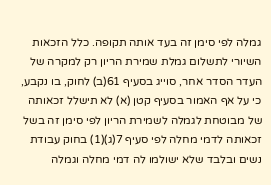גמלה לפי סימן זה בעד אותה תקופה. כלל הזכאות השיורי לתשלום גמלת שמירת הריון רק למקרה של העדר הסדר אחר, סוייג בסעיף 61(ב) לחוק, בו נקבע, כי על אף האמור בסעיף קטן (א) לא תישלל זכאותה של מבוטחת לגמלה לשמירת הריון לפי סימן זה בשל זכאותה לדמי מחלה לפי סעיף 7(ג)(1) בחוק עבודת נשים ובלבד שלא ישולמו לה דמי מחלה וגמלה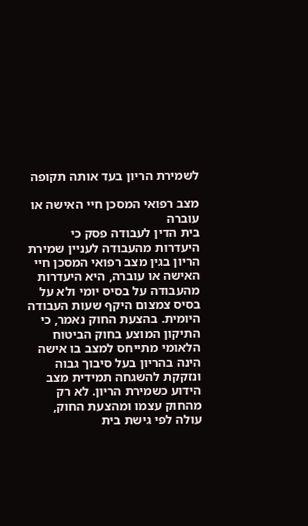לשמירת הריון בעד אותה תקופה

מצב רפואי המסכן חיי האישה או עוברה
בית הדין לעבודה פסק כי היעדרות מהעבודה לעניין שמירת הריון בגין מצב רפואי המסכן חיי האישה או עוברה, היא היעדרות מהעבודה על בסיס יומי ולא על בסיס צמצום היקף שעות העבודה היומית. בהצעת החוק נאמר, כי התיקון המוצע בחוק הביטוח הלאומי מתייחס למצב בו אישה הינה בהריון בעל סיבוך גבוה ונזקקת להשגחה תמידית מצב הידוע כשמירת הריון. לא רק מהחוק עצמו ומהצעת החוק, עולה לפי גישת בית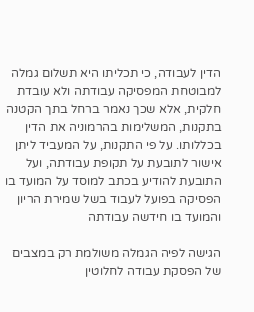הדין לעבודה, כי תכליתו היא תשלום גמלה למבוטחת המפסיקה עבודתה ולא עובדת חלקית, אלא שכך נאמר ברחל בתך הקטנה בתקנות, המשלימות בהרמוניה את הדין בכללותו. על פי התקנות, על המעביד ליתן אישור לתובעת על תקופת עבודתה, ועל התובעת להודיע בכתב למוסד על המועד בו הפסיקה בפועל לעבוד בשל שמירת הריון והמועד בו חידשה עבודתה

הגישה לפיה הגמלה משולמת רק במצבים של הפסקת עבודה לחלוטין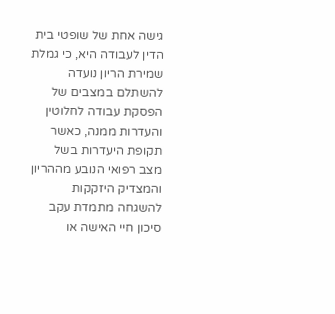גישה אחת של שופטי בית הדין לעבודה היא, כי גמלת שמירת הריון נועדה להשתלם במצבים של הפסקת עבודה לחלוטין והעדרות ממנה, כאשר תקופת היעדרות בשל מצב רפואי הנובע מההריון והמצדיק היזקקות להשגחה מתמדת עקב סיכון חיי האישה או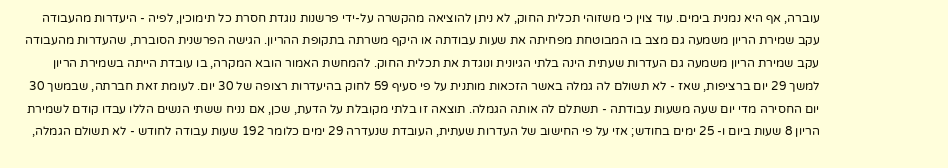עוברה, אף היא נמנית בימים. עוד צוין כי משזוהי תכלית החוק, לא ניתן להוציאה מהקשרה על-ידי פרשנות נוגדת חסרת כל תימוכין, לפיה - היעדרות מהעבודה עקב שמירת הריון משמעה גם מצב בו המבוטחת מפחיתה את שעות עבודתה או היקף משרתה בתקופת ההריון. הגישה הפרשנית הסוברת, שהעדרות מהעבודה עקב שמירת הריון משמעה גם העדרות שעתית הינה בלתי הגיונית ונוגדת את תכלית החוק. להמחשת האמור הובא המקרה, בו עובדת הייתה בשמירת הריון למשך 29 יום ברציפות, שאז - לא תשולם לה גמלה באשר הזכאות מותנית על פי סעיף 59 לחוק בהיעדרות רצופה של 30 יום. לעומת זאת חברתה, שבמשך 30 יום החסירה מדי יום שעה משעות עבודתה - תשתלם לה אותה הגמלה. תוצאה זו בלתי מקובלת על הדעת, שכן, אם נניח ששתי הנשים הללו עבדו קודם לשמירת הריון 8 שעות ביום ו- 25 ימים בחודש; אזי על פי החישוב של העדרות שעתית, העובדת שנעדרה 29 ימים כלומר 192 שעות עבודה לחודש - לא תשולם הגמלה,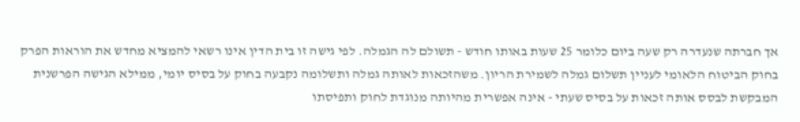אך חברתה שנעדרה רק שעה ביום כלומר 25 שעות באותו חודש - תשולם לה הגמלה. לפי גישה זו בית הדין אינו רשאי להמציא מחדש את הוראות הפרק בחוק הביטוח הלאומי לעניין תשלום גמלה לשמירת הריון. משהזכאות לאותה גמלה ותשלומה נקבעה בחוק על בסיס יומי, ממילא הגישה הפרשנית המבקשת לבסס אותה זכאות על בסיס שעתי - אינה אפשרית מהיותה מנוגדת לחוק ותפיסתו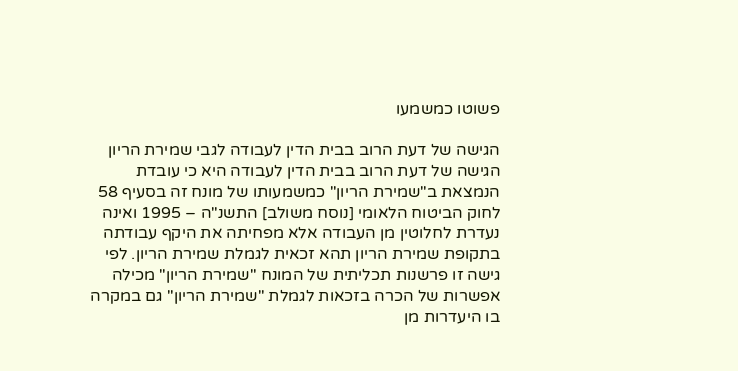פשוטו כמשמעו

הגישה של דעת הרוב בבית הדין לעבודה לגבי שמירת הריון
הגישה של דעת הרוב בבית הדין לעבודה היא כי עובדת הנמצאת ב"שמירת הריון" כמשמעותו של מונח זה בסעיף 58 לחוק הביטוח הלאומי [נוסח משולב] התשנ"ה – 1995 ואינה נעדרת לחלוטין מן העבודה אלא מפחיתה את היקף עבודתה בתקופת שמירת הריון תהא זכאית לגמלת שמירת הריון. לפי גישה זו פרשנות תכליתית של המונח "שמירת הריון" מכילה אפשרות של הכרה בזכאות לגמלת "שמירת הריון" גם במקרה בו היעדרות מן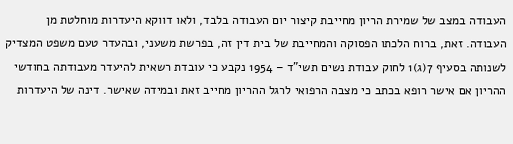העבודה במצב של שמירת הריון מחייבת קיצור יום העבודה בלבד, ולאו דווקא היעדרות מוחלטת מן העבודה. זאת, ברוח הלכתו הפסוקה והמחייבת של בית דין זה, בפרשת משעני, ובהעדר טעם משפט המצדיק לשנותה בסעיף 7(ג)1 לחוק עבודת נשים תשי"ד – 1954 נקבע כי עובדת רשאית להיעדר מעבודתה בחודשי ההריון אם אישר רופא בכתב כי מצבה הרפואי לרגל ההריון מחייב זאת ובמידה שאישר. דינה של היעדרות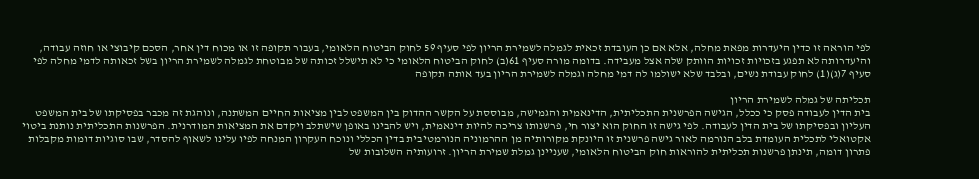לפי הוראה זו כדין היעדרות מפאת מחלה, אלא אם כן העובדת זכאית לגמלה לשמירת הריון לפי סעיף 59 לחוק הביטוח הלאומי, בעבור תקופה זו או מכוח דין אחר, הסכם קיבוצי או חוזה עבודה, והיעדרותה לא תפגע בזכויות זכויות הוותק שלה אצל מעבידה. בדומה מורה סעיף 61(ב) לחוק הביטוח הלאומי כי לא תישלל זכותה של מבוטחת לגמלה לשמירת הריון בשל זכאותה לדמי מחלה לפי סעיף 7(ג)(1) לחוק עבודת נשים, ובלבד שלא ישולמו לה דמי מחלה וגמלה לשמירת הריון בעד אותה תקופה

תכליתה של גמלה לשמירת הריון
בית הדין לעבודה פסק כי ככלל, הגישה הפרשנית התכליתית, הדינאמית והגמישה, מבוססת על הקשר ההדוק בין המשפט לבין מציאות החיים המשתנה, ונוהגת זה מכבר בפסיקתו של בית המשפט העליון ובפסיקתו של בית הדין לעבודה. לפי גישה זו החוק הוא יצור חי, פרשנותו צריכה להיות דינאמית, ויש להבינו באופן שישתלב ויקדם את המציאות המודרנית. הפרשנות התכליתית נותנת ביטוי אקטואלי לתכלית העומדת בלב הנורמה לאור גישה פרשנית זו היונקת מקורותיה מן ההרמוניה הנורמטיבית בדין הכללי ונוכח העקרון המנחה לפיו עלינו לשאוף להסדר, שבו סוגיות דומות מקבלות פתרון דומה, תינתן פרשנות תכליתית להוראות חוק הביטוח הלאומי, שעניינן גמלת שמירת הריון. זרועותיה השלובות של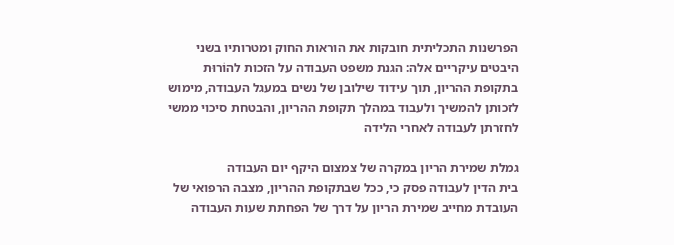הפרשנות התכליתית חובקות את הוראות החוק ומטרותיו בשני היבטים עיקריים אלה: הגנת משפט העבודה על הזכות להוֹרוּת בתקופת ההריון, תוך עידוד שילובן של נשים במעגל העבודה, מימוש לזכותן להמשיך ולעבוד במהלך תקופת ההריון, והבטחת סיכוי ממשי לחזרתן לעבודה לאחרי הלידה

גמלת שמירת הריון במקרה של צמצום היקף יום העבודה
בית הדין לעבודה פסק כי, ככל שבתקופת ההריון, מצבה הרפואי של העובדת מחייב שמירת הריון על דרך של הפחתת שעות העבודה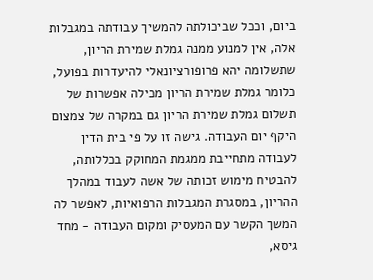ביום, וככל שביכולתה להמשיך עבודתה במגבלות אלה, אין למנוע ממנה גמלת שמירת הריון, שתשלומה יהא פרופורציונאלי להיעדרות בפועל, כלומר גמלת שמירת הריון מכילה אפשרות של תשלום גמלת שמירת הריון גם במקרה של צמצום היקף יום העבודה. גישה זו על פי בית הדין לעבודה מתחייבת ממגמת המחוקק בכללותה, להבטיח מימוש זכותה של אשה לעבוד במהלך ההריון, במסגרת המגבלות הרפואיות, לאפשר לה המשך הקשר עם המעסיק ומקום העבודה - מחד גיסא,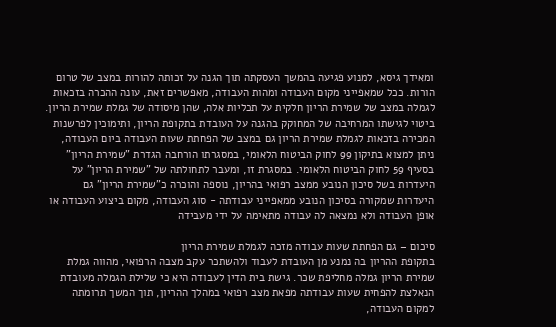ומאידך גיסא, למנוע פגיעה בהמשך העסקתה תוך הגנה על זכותה להורות במצב של טרום הורות. ככל שמאפייני מקום העבודה ומהות העבודה, מאפשרים זאת, עונה ההכרה בזכאות לגמלה במצב של שמירת הריון חלקית על תכליות אלה, שהן מיסודה של גמלת שמירת הריון. ביטוי לגישתו המרחיבה של המחוקק בהגנה על העובדת בתקופת הריון, ותימוכין לפרשנות המכירה בזכאות לגמלת שמירת הריון גם במצב של הפחתת שעות העבודה ביום העבודה, ניתן למצוא בתיקון 99 לחוק הביטוח הלאומי, במסגרתו הורחבה הגדרת "שמירת הריון" בסעיף 59 לחוק הביטוח הלאומי. במסגרת זו, ומעבר לתחולתה של "שמירת הריון" על היעדרות בשל סיכון הנובע ממצב רפואי בהריון, נוספה והוכרה כ"שמירת הריון" גם היעדרות שמקורה בסיכון הנובע ממאפייני עבודתה - סוג העבודה, מקום ביצוע העבודה או אופן העבודה ולא נמצאה לה עבודה מתאימה על ידי מעבידה

סיכום – גם הפחתת שעות עבודה מזכה לגמלת שמירת הריון
בתקופת ההריון בה נמנע מן העובדת לעבוד ולהשתכר עקב מצבה הרפואי, מהווה גמלת שמירת הריון גמלה מחליפת שכר. גישת בית הדין לעבודה היא כי שלילת הגמלה מעובדת הנאלצת להפחית שעות עבודתה מפאת מצב רפואי במהלך ההריון, תוך המשך תרומתה למקום העבודה,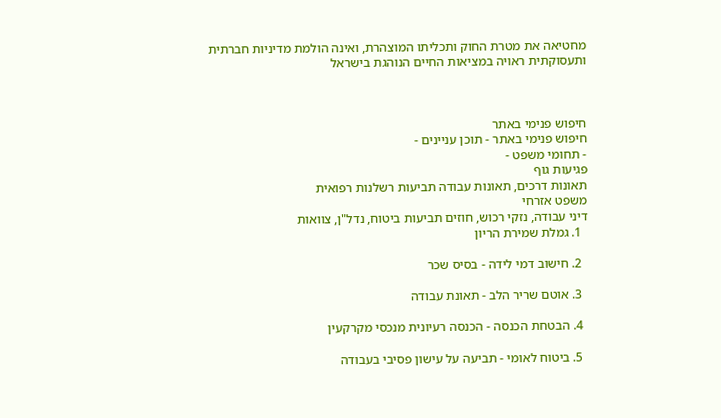מחטיאה את מטרת החוק ותכליתו המוצהרת, ואינה הולמת מדיניות חברתית ותעסוקתית ראויה במציאות החיים הנוהגת בישראל



חיפוש פנימי באתר
חיפוש פנימי באתר - תוכן עניינים -
- תחומי משפט -
פגיעות גוף
תאונות דרכים, תאונות עבודה תביעות רשלנות רפואית
משפט אזרחי
דיני עבודה, נזקי רכוש, חוזים תביעות ביטוח, נדל"ן, צוואות
  1. גמלת שמירת הריון

  2. חישוב דמי לידה - בסיס שכר

  3. אוטם שריר הלב - תאונת עבודה

  4. הבטחת הכנסה - הכנסה רעיונית מנכסי מקרקעין

  5. ביטוח לאומי - תביעה על עישון פסיבי בעבודה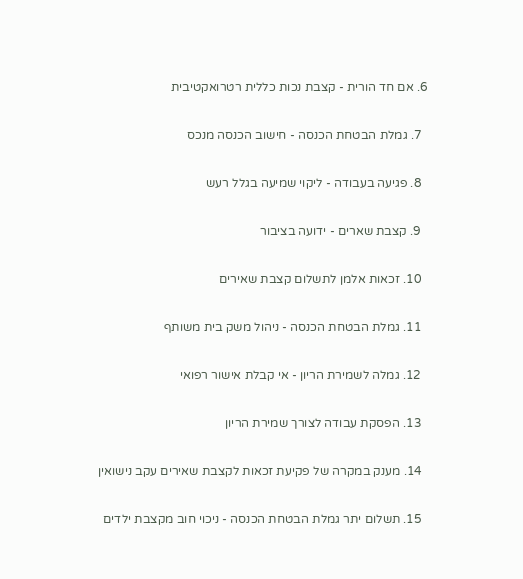6. אם חד הורית - קצבת נכות כללית רטרואקטיבית

  7. גמלת הבטחת הכנסה - חישוב הכנסה מנכס

  8. פגיעה בעבודה - ליקוי שמיעה בגלל רעש

  9. קצבת שארים - ידועה בציבור

  10. זכאות אלמן לתשלום קצבת שאירים

  11. גמלת הבטחת הכנסה - ניהול משק בית משותף

  12. גמלה לשמירת הריון - אי קבלת אישור רפואי

  13. הפסקת עבודה לצורך שמירת הריון

  14. מענק במקרה של פקיעת זכאות לקצבת שאירים עקב נישואין

  15. תשלום יתר גמלת הבטחת הכנסה - ניכוי חוב מקצבת ילדים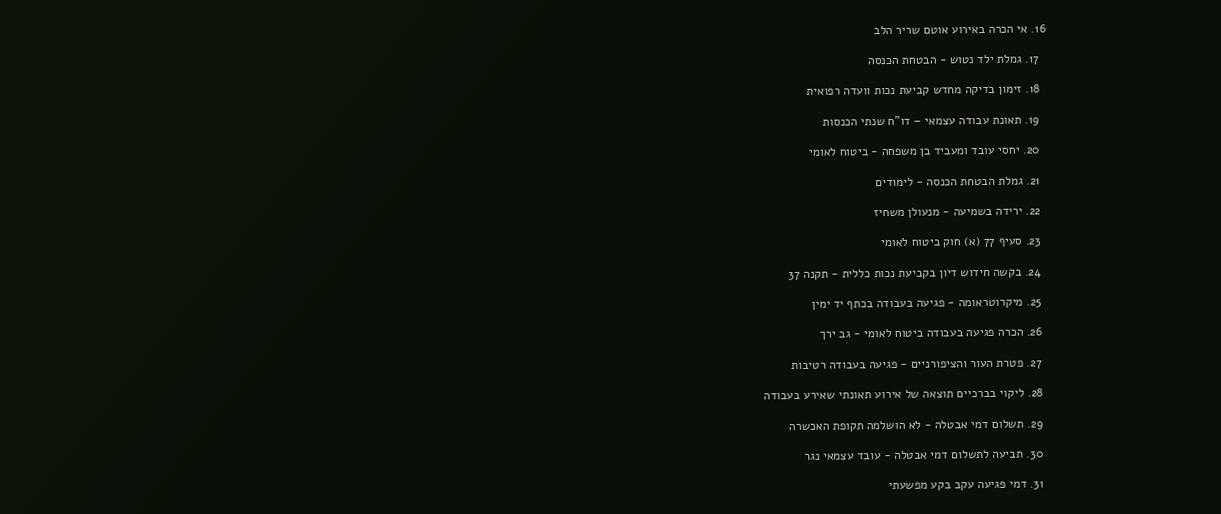16. אי הכרה באירוע אוטם שריר הלב

  17. גמלת ילד נטוש - הבטחת הכנסה

  18. זימון בדיקה מחדש קביעת נכות וועדה רפואית

  19. תאונת עבודה עצמאי – דו"ח שנתי הכנסות

  20. יחסי עובד ומעביד בן משפחה - ביטוח לאומי

  21. גמלת הבטחת הכנסה - לימודים

  22. ירידה בשמיעה - מנעולן משחיז

  23. סעיף 77 (א) חוק ביטוח לאומי

  24. בקשה חידוש דיון בקביעת נכות כללית - תקנה 37

  25. מיקרוטראומה - פגיעה בעבודה בכתף יד ימין

  26. הכרה פגיעה בעבודה ביטוח לאומי - גב ירך

  27. פטרת העור והציפורניים - פגיעה בעבודה רטיבות

  28. ליקוי בברכיים תוצאה של אירוע תאונתי שאירע בעבודה

  29. תשלום דמי אבטלה - לא הושלמה תקופת האכשרה

  30. תביעה לתשלום דמי אבטלה - עובד עצמאי נגר

  31. דמי פגיעה עקב בקע מפשעתי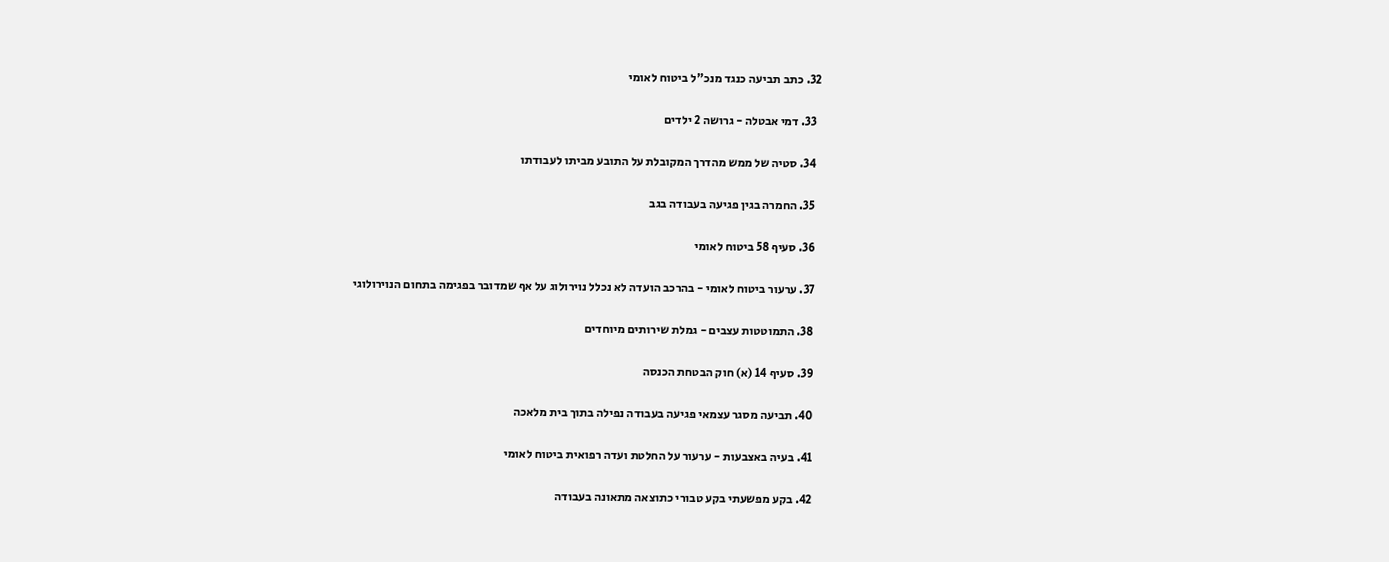32. כתב תביעה כנגד מנכ"ל ביטוח לאומי

  33. דמי אבטלה - גרושה 2 ילדים

  34. סטיה של ממש מהדרך המקובלת על התובע מביתו לעבודתו

  35. החמרה בגין פגיעה בעבודה בגב

  36. סעיף 58 ביטוח לאומי

  37. ערעור ביטוח לאומי - בהרכב הועדה לא נכלל נוירולוג על אף שמדובר בפגימה בתחום הנוירולוגי

  38. התמוטטות עצבים - גמלת שירותים מיוחדים

  39. סעיף 14 (א) חוק הבטחת הכנסה

  40. תביעה מסגר עצמאי פגיעה בעבודה נפילה בתוך בית מלאכה

  41. בעיה באצבעות - ערעור על החלטת ועדה רפואית ביטוח לאומי

  42. בקע מפשעתי בקע טבורי כתוצאה מתאונה בעבודה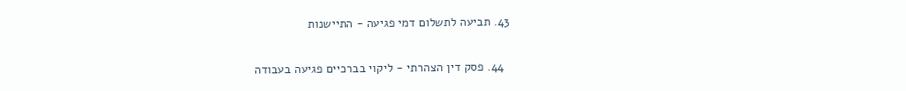43. תביעה לתשלום דמי פגיעה - התיישנות

  44. פסק דין הצהרתי - ליקוי בברכיים פגיעה בעבודה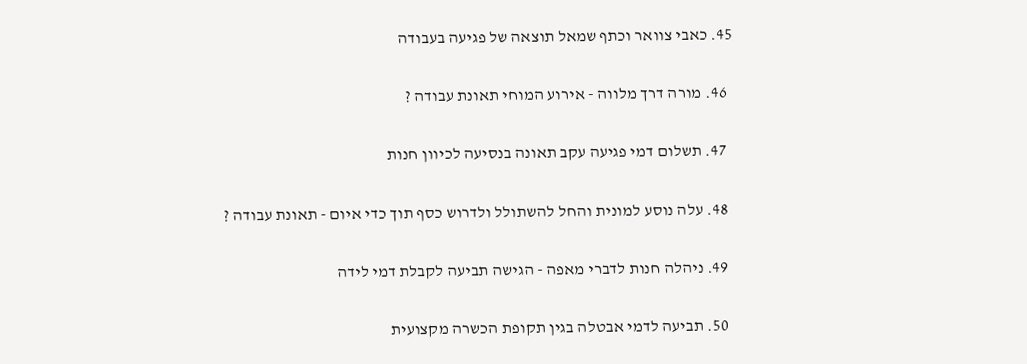45. כאבי צוואר וכתף שמאל תוצאה של פגיעה בעבודה

  46. מורה דרך מלווה - אירוע המוחי תאונת עבודה ?

  47. תשלום דמי פגיעה עקב תאונה בנסיעה לכיוון חנות

  48. עלה נוסע למונית והחל להשתולל ולדרוש כסף תוך כדי איום - תאונת עבודה ?

  49. ניהלה חנות לדברי מאפה - הגישה תביעה לקבלת דמי לידה

  50. תביעה לדמי אבטלה בגין תקופת הכשרה מקצועית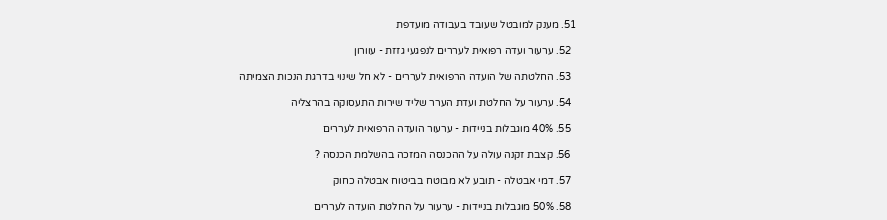51. מענק למובטל שעובד בעבודה מועדפת

  52. ערעור ועדה רפואית לעררים לנפגעי גזזת - עוורון

  53. החלטתה של הועדה הרפואית לעררים - לא חל שינוי בדרגת הנכות הצמיתה

  54. ערעור על החלטת ועדת הערר שליד שירות התעסוקה בהרצליה

  55. 40% מוגבלות בניידות - ערעור הועדה הרפואית לעררים

  56. קצבת זקנה עולה על ההכנסה המזכה בהשלמת הכנסה ?

  57. דמי אבטלה - תובע לא מבוטח בביטוח אבטלה כחוק

  58. 50% מוגבלות בניידות - ערעור על החלטת הועדה לעררים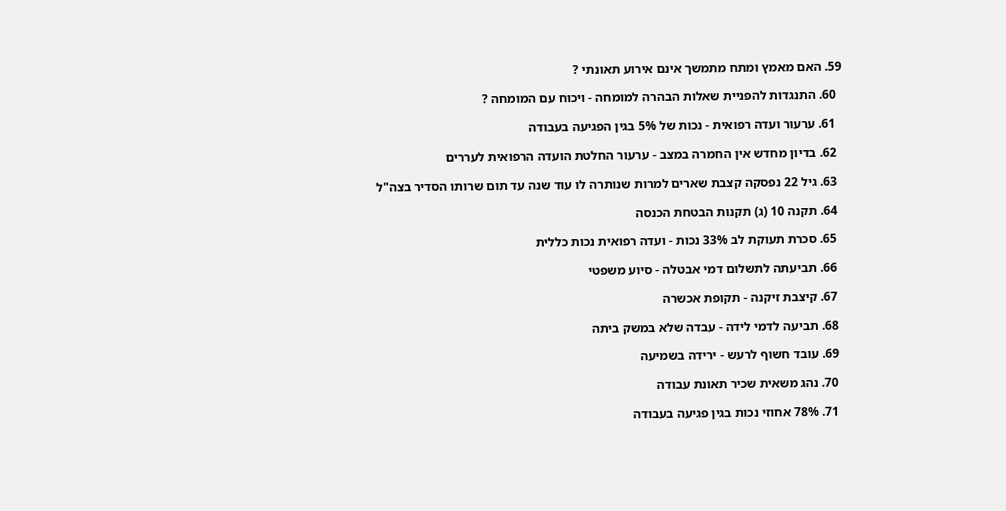59. האם מאמץ ומתח מתמשך אינם אירוע תאונתי ?

  60. התנגדות להפניית שאלות הבהרה למומחה - ויכוח עם המומחה ?

  61. ערעור ועדה רפואית - נכות של 5% בגין הפגיעה בעבודה

  62. בדיון מחדש אין החמרה במצב - ערעור החלטת הועדה הרפואית לעררים

  63. גיל 22 נפסקה קצבת שארים למרות שנותרה לו עוד שנה עד תום שרותו הסדיר בצה"ל

  64. תקנה 10 (ג) תקנות הבטחת הכנסה

  65. סכרת תעוקת לב 33% נכות - ועדה רפואית נכות כללית

  66. תביעתה לתשלום דמי אבטלה - סיוע משפטי

  67. קיצבת זיקנה - תקופת אכשרה

  68. תביעה לדמי לידה - עבדה שלא במשק ביתה

  69. עובד חשוף לרעש - ירידה בשמיעה

  70. נהג משאית שכיר תאונת עבודה

  71. 78% אחוזי נכות בגין פגיעה בעבודה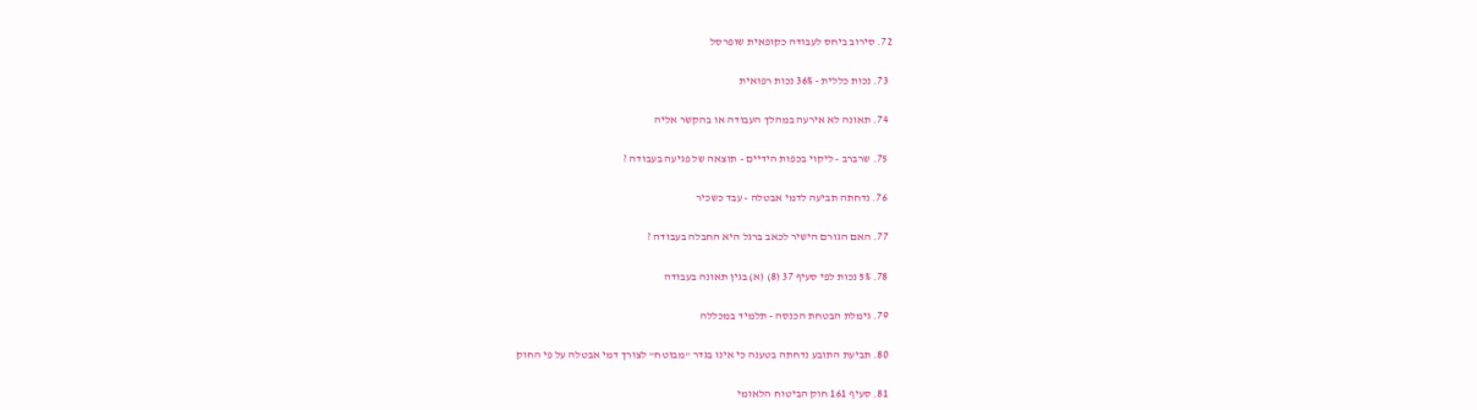72. סירוב ביחס לעבודה כקופאית שופרסל

  73. נכות כללית - 36% נכות רפואית

  74. תאונה לא אירעה במהלך העבודה או בהקשר אליה

  75. שרברב - ליקוי בכפות הידיים - תוצאה של פגיעה בעבודה ?

  76. נדחתה תביעה לדמי אבטלה - עבד כשכיר

  77. האם הגורם הישיר לכאב ברגל היא החבלה בעבודה ?

  78. 5% נכות לפי סעיף 37 (8) (א) בגין תאונה בעבודה

  79. גימלת הבטחת הכנסה - תלמיד במכללה

  80. תביעת התובע נדחתה בטענה כי אינו בגדר "מבוטח" לצורך דמי אבטלה על פי החוק

  81. סעיף 161 חוק הביטוח הלאומי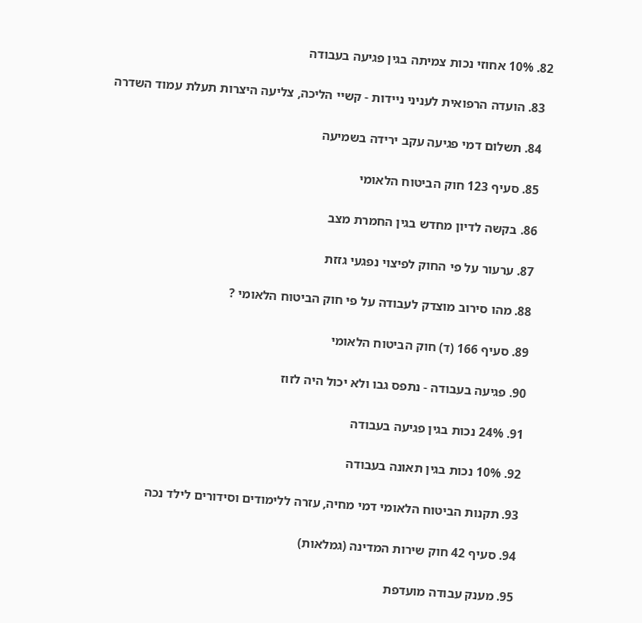82. 10% אחוזי נכות צמיתה בגין פגיעה בעבודה

  83. הועדה הרפואית לעניני ניידות - קשיי הליכה, צליעה היצרות תעלת עמוד השדרה

  84. תשלום דמי פגיעה עקב ירידה בשמיעה

  85. סעיף 123 חוק הביטוח הלאומי

  86. בקשה לדיון מחדש בגין החמרת מצב

  87. ערעור על פי החוק לפיצוי נפגעי גזזת

  88. מהו סירוב מוצדק לעבודה על פי חוק הביטוח הלאומי ?

  89. סעיף 166 (ד) חוק הביטוח הלאומי

  90. פגיעה בעבודה - נתפס גבו ולא יכול היה לזוז

  91. 24% נכות בגין פגיעה בעבודה

  92. 10% נכות בגין תאונה בעבודה

  93. תקנות הביטוח הלאומי דמי מחיה, עזרה ללימודים וסידורים לילד נכה

  94. סעיף 42 חוק שירות המדינה (גמלאות)

  95. מענק עבודה מועדפת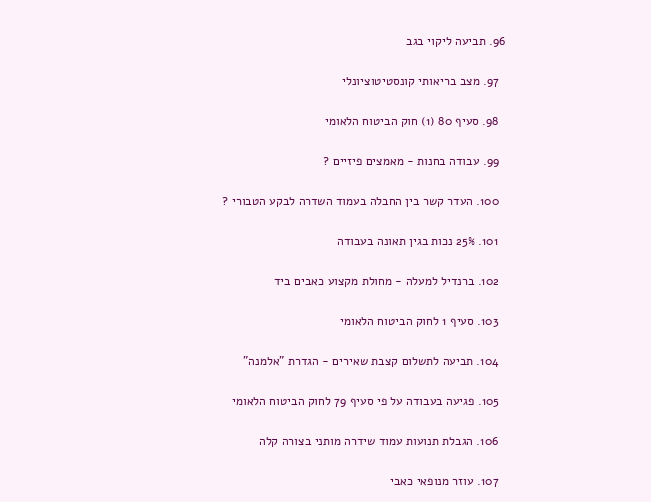96. תביעה ליקוי בגב

  97. מצב בריאותי קונסטיטוציונלי

  98. סעיף 80 (1) חוק הביטוח הלאומי

  99. עבודה בחנות - מאמצים פיזיים ?

  100. העדר קשר בין החבלה בעמוד השדרה לבקע הטבורי ?

  101. 25% נכות בגין תאונה בעבודה

  102. ברנדיל למעלה - מחולת מקצוע כאבים ביד

  103. סעיף 1 לחוק הביטוח הלאומי

  104. תביעה לתשלום קצבת שאירים - הגדרת "אלמנה"

  105. פגיעה בעבודה על פי סעיף 79 לחוק הביטוח הלאומי

  106. הגבלת תנועות עמוד שידרה מותני בצורה קלה

  107. עוזר מנופאי כאבי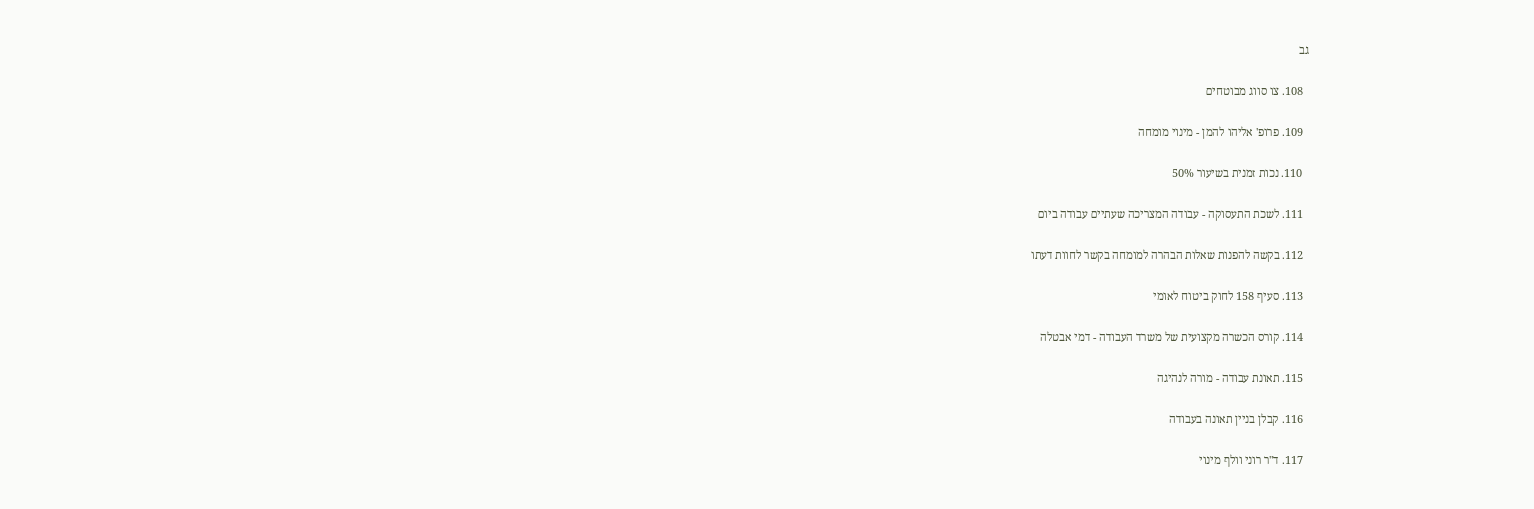גב

  108. צו סווג מבוטחים

  109. פרופ' אליהו להמן - מינוי מומחה

  110. נכות זמנית בשיעור 50%

  111. לשכת התעסוקה - עבודה המצריכה שעתיים עבודה ביום

  112. בקשה להפנות שאלות הבהרה למומחה בקשר לחוות דעתו

  113. סעיף 158 לחוק ביטוח לאומי

  114. קורס הכשרה מקצועית של משרד העבודה - דמי אבטלה

  115. תאונת עבודה - מורה לנהיגה

  116. קבלן בניין תאונה בעבודה

  117. ד"ר רוני וולף מינוי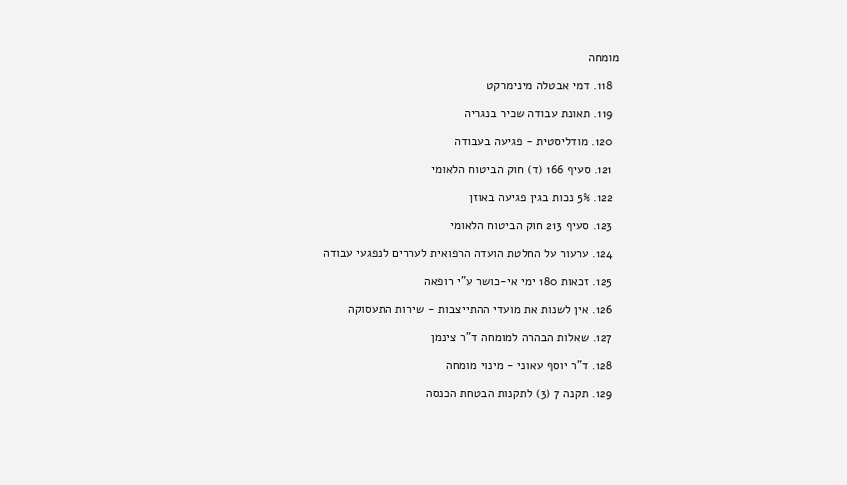מומחה

  118. דמי אבטלה מינימרקט

  119. תאונת עבודה שכיר בנגריה

  120. מודליסטית - פגיעה בעבודה

  121. סעיף 166 (ד) חוק הביטוח הלאומי

  122. 5% נכות בגין פגיעה באוזן

  123. סעיף 213 חוק הביטוח הלאומי

  124. ערעור על החלטת הועדה הרפואית לעררים לנפגעי עבודה

  125. זכאות 180 ימי אי-כושר ע"י רופאה

  126. אין לשנות את מועדי ההתייצבות - שירות התעסוקה

  127. שאלות הבהרה למומחה ד"ר צינמן

  128. ד"ר יוסף עאוני - מינוי מומחה

  129. תקנה 7 (3) לתקנות הבטחת הכנסה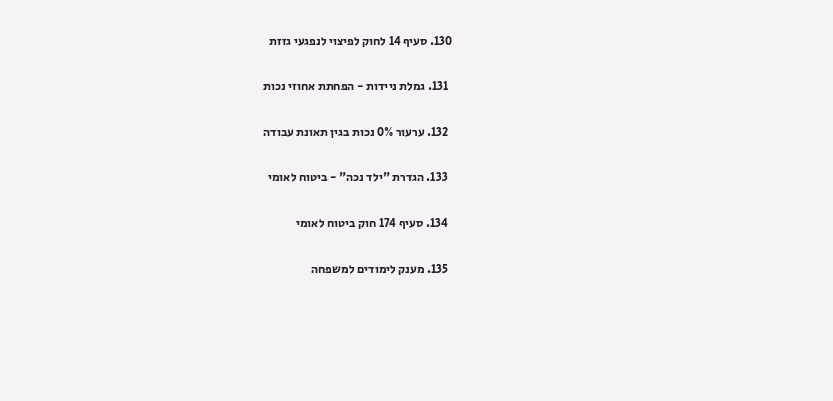130. סעיף 14 לחוק לפיצוי לנפגעי גזזת

  131. גמלת ניידות - הפחתת אחוזי נכות

  132. ערעור 0% נכות בגין תאונת עבודה

  133. הגדרת "ילד נכה" - ביטוח לאומי

  134. סעיף 174 חוק ביטוח לאומי

  135. מענק לימודים למשפחה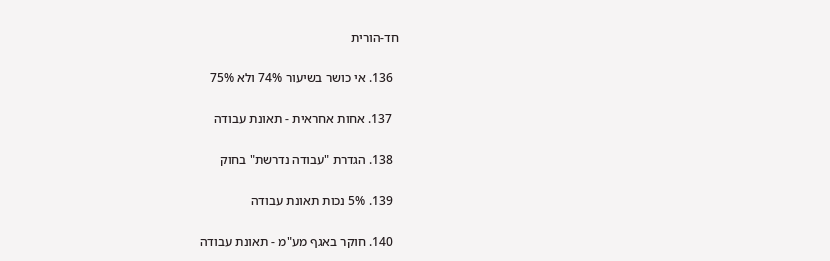חד-הורית

  136. אי כושר בשיעור 74% ולא 75%

  137. אחות אחראית - תאונת עבודה

  138. הגדרת "עבודה נדרשת" בחוק

  139. 5% נכות תאונת עבודה

  140. חוקר באגף מע"מ - תאונת עבודה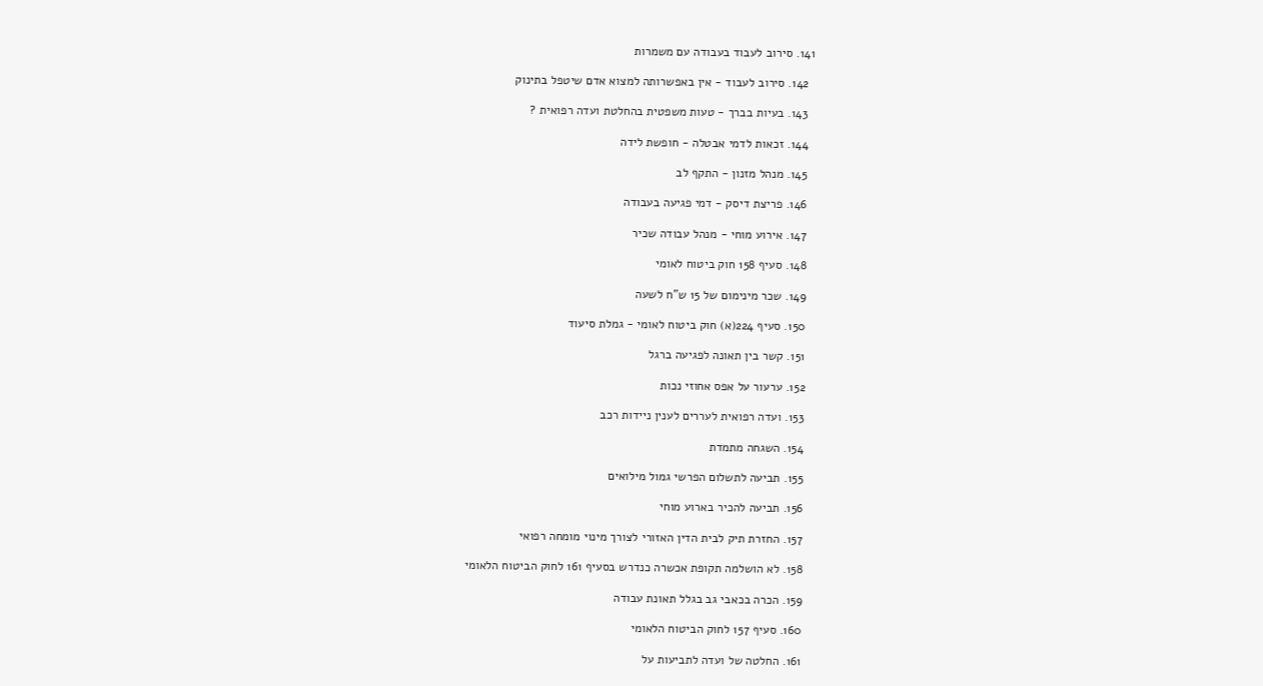141. סירוב לעבוד בעבודה עם משמרות

  142. סירוב לעבוד - אין באפשרותה למצוא אדם שיטפל בתינוק

  143. בעיות בברך - טעות משפטית בהחלטת ועדה רפואית ?

  144. זכאות לדמי אבטלה - חופשת לידה

  145. מנהל מזנון - התקף לב

  146. פריצת דיסק - דמי פגיעה בעבודה

  147. אירוע מוחי - מנהל עבודה שכיר

  148. סעיף 158 חוק ביטוח לאומי

  149. שכר מינימום של 15 ש"ח לשעה

  150. סעיף 224(א) חוק ביטוח לאומי - גמלת סיעוד

  151. קשר בין תאונה לפגיעה ברגל

  152. ערעור על אפס אחוזי נכות

  153. ועדה רפואית לעררים לענין ניידות רכב

  154. השגחה מתמדת

  155. תביעה לתשלום הפרשי גמול מילואים

  156. תביעה להכיר בארוע מוחי

  157. החזרת תיק לבית הדין האזורי לצורך מינוי מומחה רפואי

  158. לא הושלמה תקופת אכשרה כנדרש בסעיף 161 לחוק הביטוח הלאומי

  159. הכרה בכאבי גב בגלל תאונת עבודה

  160. סעיף 157 לחוק הביטוח הלאומי

  161. החלטה של ועדה לתביעות על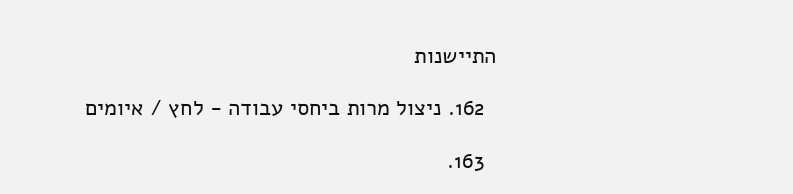התיישנות

  162. ניצול מרות ביחסי עבודה - לחץ / איומים

  163.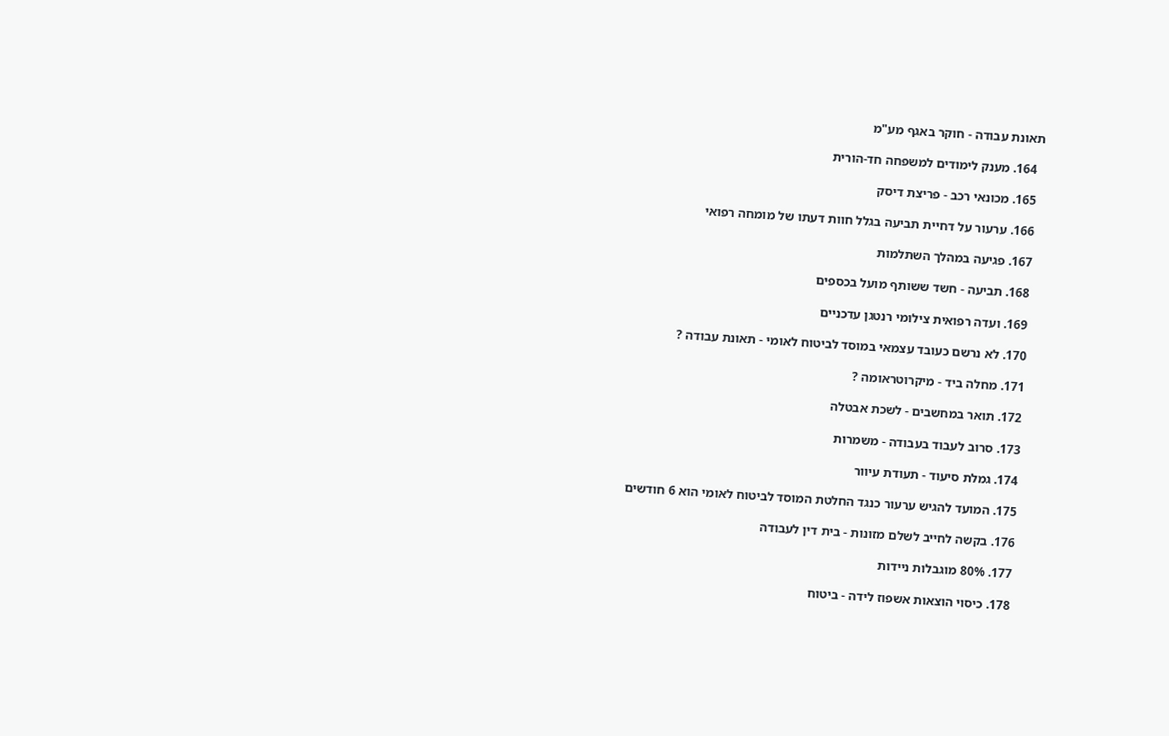תאונת עבודה - חוקר באגף מע"מ

  164. מענק לימודים למשפחה חד-הורית

  165. מכונאי רכב - פריצת דיסק

  166. ערעור על דחיית תביעה בגלל חוות דעתו של מומחה רפואי

  167. פגיעה במהלך השתלמות

  168. תביעה - חשד ששותף מועל בכספים

  169. ועדה רפואית צילומי רנטגן עדכניים

  170. לא נרשם כעובד עצמאי במוסד לביטוח לאומי - תאונת עבודה ?

  171. מחלה ביד - מיקרוטראומה ?

  172. תואר במחשבים - לשכת אבטלה

  173. סרוב לעבוד בעבודה - משמרות

  174. גמלת סיעוד - תעודת עיוור

  175. המועד להגיש ערעור כנגד החלטת המוסד לביטוח לאומי הוא 6 חודשים

  176. בקשה לחייב לשלם מזונות - בית דין לעבודה

  177. 80% מוגבלות ניידות

  178. כיסוי הוצאות אשפוז לידה - ביטוח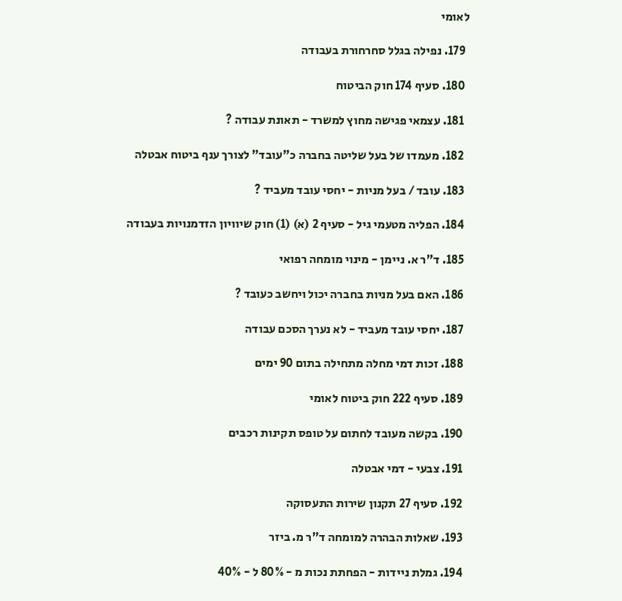לאומי

  179. נפילה בגלל סחרחורת בעבודה

  180. סעיף 174 חוק הביטוח

  181. עצמאי פגישה מחוץ למשרד - תאונת עבודה ?

  182. מעמדו של בעל שליטה בחברה כ"עובד" לצורך ענף ביטוח אבטלה

  183. עובד / בעל מניות - יחסי עובד מעביד ?

  184. הפליה מטעמי גיל - סעיף 2 (א) (1) חוק שיוויון הזדמנויות בעבודה

  185. ד"ר א. ניימן - מינוי מומחה רפואי

  186. האם בעל מניות בחברה יכול ויחשב כעובד ?

  187. יחסי עובד מעביד - לא נערך הסכם עבודה

  188. זכות דמי מחלה מתחילה בתום 90 ימים

  189. סעיף 222 חוק ביטוח לאומי

  190. בקשה מעובד לחתום על טופס תקינות רכבים

  191. צבעי - דמי אבטלה

  192. סעיף 27 תקנון שירות התעסוקה

  193. שאלות הבהרה למומחה ד"ר מ. ביזר

  194. גמלת ניידות - הפחתת נכות מ - 80% ל - 40%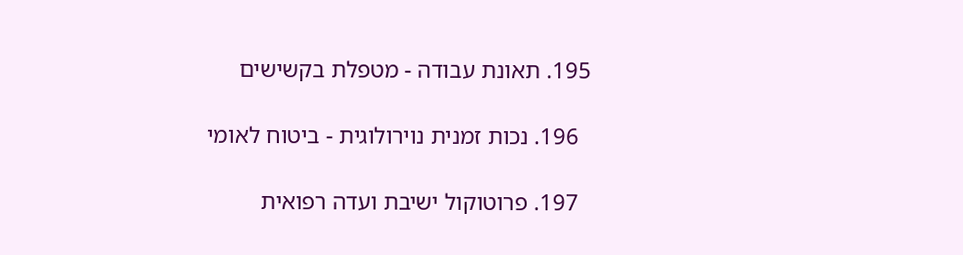195. תאונת עבודה - מטפלת בקשישים

  196. נכות זמנית נוירולוגית - ביטוח לאומי

  197. פרוטוקול ישיבת ועדה רפואית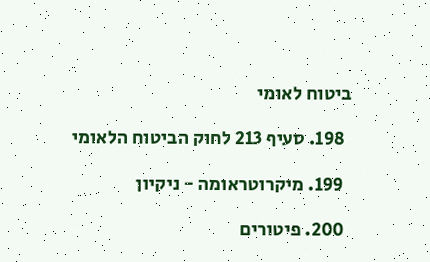ביטוח לאומי

  198. סעיף 213 לחוק הביטוח הלאומי

  199. מיקרוטראומה - ניקיון

  200. פיטורים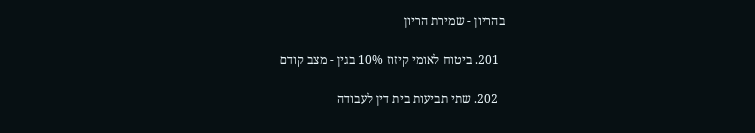בהריון - שמירת הריון

  201. ביטוח לאומי קיזוז 10% בגין - מצב קודם

  202. שתי תביעות בית דין לעבודה